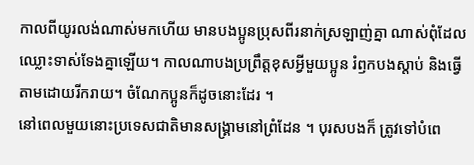កាលពីយូរលង់ណាស់មកហើយ មានបងប្អូនប្រុសពីរនាក់ស្រឡាញ់គ្នា ណាស់ពុំដែលឈ្លោះទាស់ទែងគ្នាឡើយ។ កាលណាបងប្រព្រឹត្តខុសអ្វីមួយប្អូន រំឭកបងស្តាប់ និងធ្វើ តាមដោយរីករាយ។ ចំណែកប្អូនក៏ដូចនោះដែរ ។
នៅពេលមួយនោះប្រទេសជាតិមានសង្គ្រាមនៅព្រំដែន ។ បុរសបងក៏ ត្រូវទៅបំពេ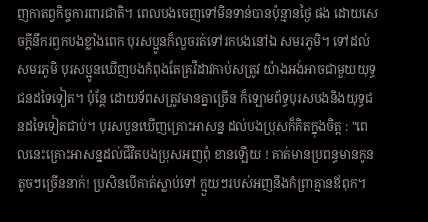ញកាតព្វកិច្ចការពារជាតិ។ ពេលបងចេញទៅមិនទាន់បានប៉ុន្មានថ្ងៃ ផង ដោយសេចក្តីនឹករឭកបងខ្លាំងពេក បុរសប្អូនក៏លួចរត់ទៅរកបងនៅឯ សមរភូមិ។ ទៅដល់សមរភូមិ បុរសប្អូនឃើញបងកំពុងតែគ្រវីដាវកាប់សត្រូវ យ៉ាងអង់អាចជាមួយយុទ្ធជនដទៃទៀត។ ប៉ុន្តែ ដោយទ័ពសត្រូវមានគ្នាច្រើន ក៏ឡោមព័ទ្ធបុរសបងនិងយុទ្ធជនដទៃទៀតជាប់។ បុរសបួនឃើញគ្រោះអាសន្ន ដល់បងប្រុសក៏គិតក្នុងចិត្ត : "ពេលនេះគ្រោះអាសន្នដល់ជីវិតបងប្រុសអញពុំ ខានឡើយ ! គាត់មានប្រពន្ធមានកូនតូចៗច្រើននាក់! ប្រសិនបើគាត់ស្លាប់ទៅ ក្មួយៗរបស់អញនឹងកំព្រាគ្មានឪពុក។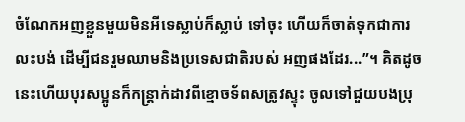ចំណែកអញខ្លួនមួយមិនអីទេស្លាប់ក៏ស្លាប់ ទៅចុះ ហើយក៏ចាត់ទុកជាការលះបង់ ដើម្បីជនរួមឈាមនិងប្រទេសជាតិរបស់ អញផងដែរ...”។ គិតដូចនេះហើយបុរសប្អូនក៏កន្ត្រាក់ដាវពីខ្មោចទ័ពសត្រូវស្ទុះ ចូលទៅជួយបងប្រុ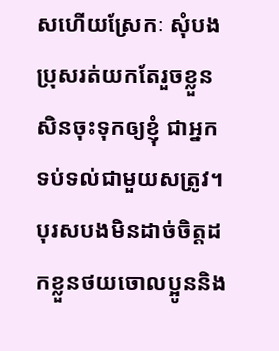សហើយស្រែកៈ សុំបងប្រុសរត់យកតែរួចខ្លួនសិនចុះទុកឲ្យខ្ញុំ ជាអ្នកទប់ទល់ជាមួយសត្រូវ។ បុរសបងមិនដាច់ចិត្តដកខ្លួនថយចោលប្អូននិង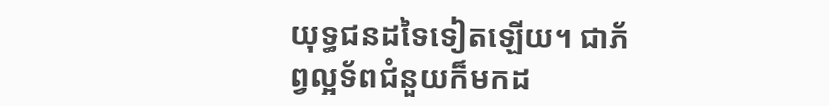យុទ្ធជនដទៃទៀតឡើយ។ ជាភ័ព្វល្អទ័ពជំនួយក៏មកដ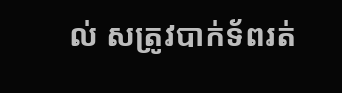ល់ សត្រូវបាក់ទ័ពរត់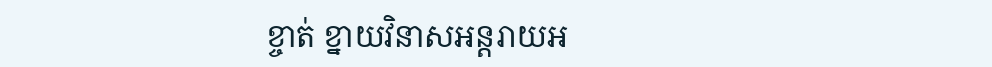ខ្ចាត់ ខ្នាយវិនាសអន្តរាយអ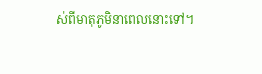ស់ពីមាតុភូមិនាពេលនោះទៅ។